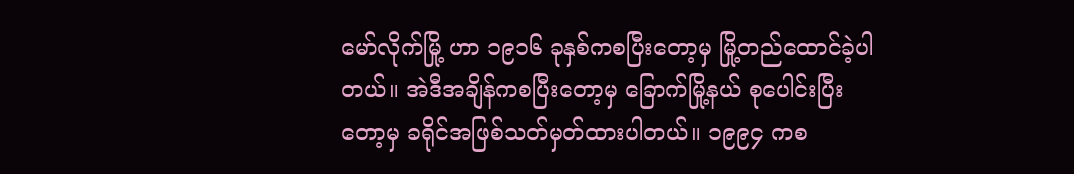မော်လိုက်မြို့ ဟာ ၁၉၁၆ ခုနှစ်ကစပြီးတော့မှ မြို့တည်ထောင်ခဲ့ပါတယ်။ အဲဒီအချိန်ကစပြီးတော့မှ ခြောက်မြို့နယ် စုပေါင်းပြီးတော့မှ ခရိုင်အဖြစ်သတ်မှတ်ထားပါတယ်။ ၁၉၉၄ ကစ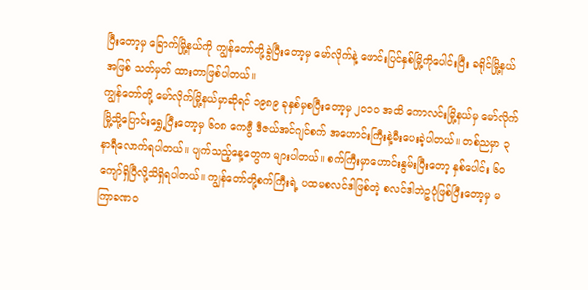ပြီးတော့မှ ခြောက်မြို့နယ်ကို ကျွန်တော်တို့ခွဲပြီးတော့မှ မော်လိုက်နဲ့ ဖောင်းပြင်နှစ်မြို့ကိုပေါင်းပြီး ခရိုင်မြို့နယ်အဖြစ် သတ်မှတ် ထားတာဖြစ်ပါတယ်။
ကျွန်တော်တို့ မော်လိုက်မြို့နယ်မှာဆိုရင် ၁၉၈၉ ခုနှစ်မှစပြီးတော့မှ ၂၀၁၀ အထိ ကောလင်းမြို့နယ်မှ မော်လိုက်မြို့သို့ပြောင်းရွှေ့ပြီးတော့မှ ၆၀၈ ကေဗွီ ဒီဇယ်အင်ဂျင်စက် အဟောင်းကြီးနဲ့မီးပေးခဲ့ပါတယ်။ တစ်ညမှာ ၃ နာရီလောက်ရပါတယ်။ ပျက်သည့်နေ့တွေက များပါတယ်။ စက်ကြီးမှာဟောင်းနွမ်းပြီးတော့ နှစ်ပေါင်း ၆၀ ကျော်ရှိပြီလို့သိရှိရပါတယ်။ ကျွန်တော်တို့စက်ကြီးရဲ့ ပထမစလင်ဒါဖြစ်တဲ့ စလင်ဒါဘဲဥပုံဖြစ်ပြီးတော့မှ မကြာခဏဝ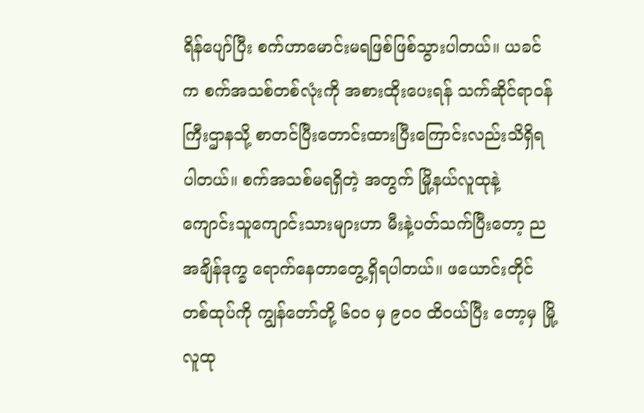ရိန်ပျော်ပြီး စက်ဟာမောင်းမရဖြစ်ဖြစ်သွားပါတယ်။ ယခင်က စက်အသစ်တစ်လုံးကို အစားထိုးပေးရန် သက်ဆိုင်ရာဝန်ကြီးဌာနသို့ စာတင်ပြီးတောင်းထားပြီးကြောင်းလည်းသိရှိရပါတယ်။ စက်အသစ်မရရှိတဲ့ အတွက် မြို့နယ်လူထုနဲ့ ကျောင်းသူကျောင်းသားများဟာ မီးနဲ့ပတ်သက်ပြီးတော့ ညအချိန်ဒုက္ခ ရောက်နေတာတွေ့ရှိရပါတယ်။ ဖယောင်းတိုင်တစ်ထုပ်ကို ကျွန်တော်တို့ ၆၀၀ မှ ၉၀၀ ထိဝယ်ပြီး တော့မှ မြို့လူထု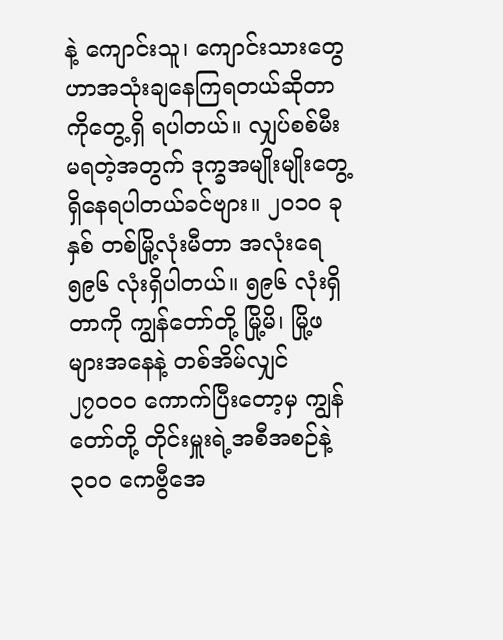နဲ့ ကျောင်းသူ၊ ကျောင်းသားတွေဟာအသုံးချနေကြရတယ်ဆိုတာကိုတွေ့ရှိ ရပါတယ်။ လျှပ်စစ်မီးမရတဲ့အတွက် ဒုက္ခအမျိုးမျိုးတွေ့ရှိနေရပါတယ်ခင်ဗျား။ ၂၀၁၀ ခုနှစ် တစ်မြို့လုံးမီတာ အလုံးရေ ၅၉၆ လုံးရှိပါတယ်။ ၅၉၆ လုံးရှိတာကို ကျွန်တော်တို့ မြို့မိ၊ မြို့ဖများအနေနဲ့ တစ်အိမ်လျှင် ၂၇၀၀၀ ကောက်ပြီးတော့မှ ကျွန်တော်တို့ တိုင်းမှူးရဲ့အစီအစဉ်နဲ့ ၃၀၀ ကေဗွီအေ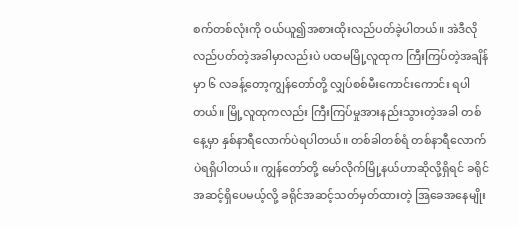စက်တစ်လုံးကို ဝယ်ယူ၍အစားထိုးလည်ပတ်ခဲ့ပါတယ်။ အဲဒီလိုလည်ပတ်တဲ့အခါမှာလည်းပဲ ပထမမြို့လူထုက ကြီးကြပ်တဲ့အချိန်မှာ ၆ လခန့်တော့ကျွန်တော်တို့ လျှပ်စစ်မီးကောင်းကောင်း ရပါတယ်။ မြို့လူထုကလည်း ကြီးကြပ်မှုအားနည်းသွားတဲ့အခါ တစ်နေ့မှာ နှစ်နာရီလောက်ပဲရပါတယ်။ တစ်ခါတစ်ရံ တစ်နာရီလောက်ပဲရရှိပါတယ်။ ကျွန်တော်တို့ မော်လိုက်မြို့နယ်ဟာဆိုလို့ရှိရင် ခရိုင် အဆင့်ရှိပေမယ့်လို့ ခရိုင်အဆင့်သတ်မှတ်ထားတဲ့ အြခေအနေမျိုး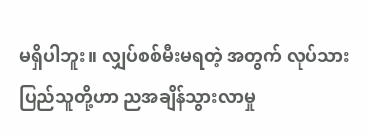မရှိပါဘူး။ လျှပ်စစ်မီးမရတဲ့ အတွက် လုပ်သားပြည်သူတို့ဟာ ညအချိန်သွားလာမှု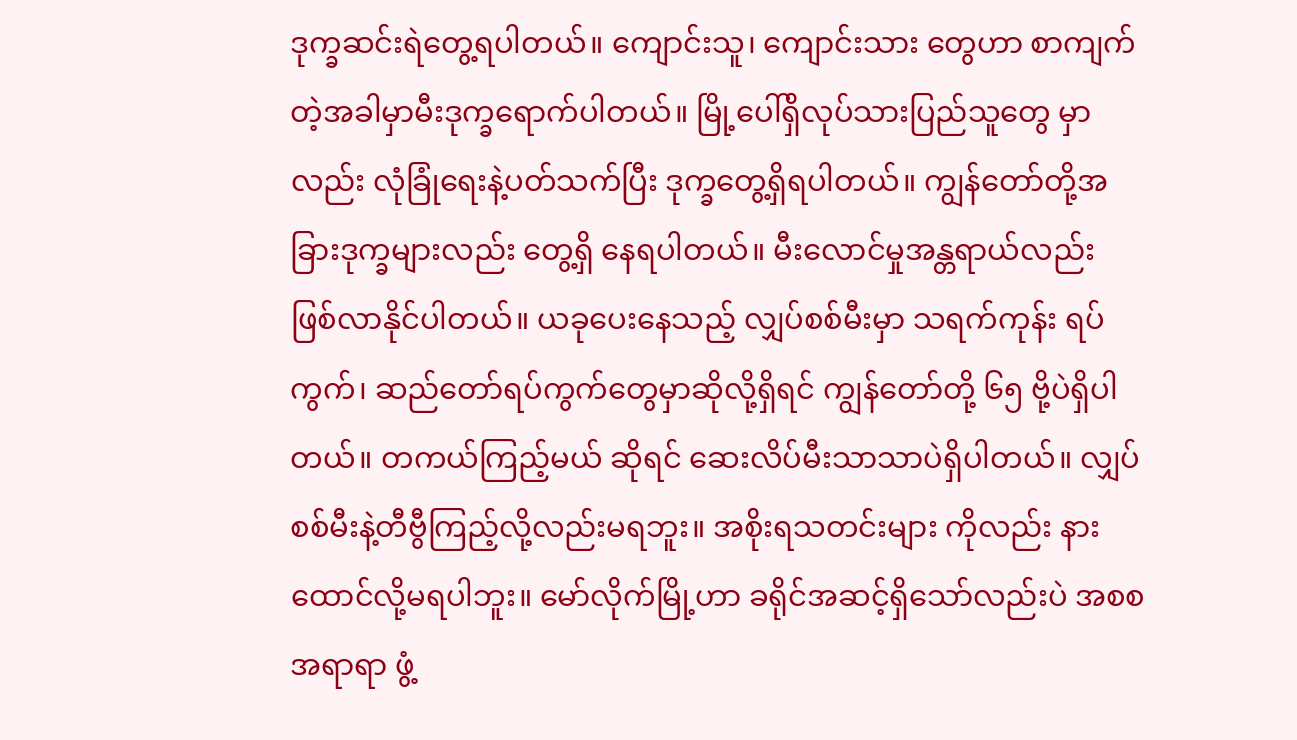ဒုက္ခဆင်းရဲတွေ့ရပါတယ်။ ကျောင်းသူ၊ ကျောင်းသား တွေဟာ စာကျက်တဲ့အခါမှာမီးဒုက္ခရောက်ပါတယ်။ မြို့ပေါ်ရှိလုပ်သားပြည်သူတွေ မှာလည်း လုံခြုံရေးနဲ့ပတ်သက်ပြီး ဒုက္ခတွေ့ရှိရပါတယ်။ ကျွန်တော်တို့အခြားဒုက္ခများလည်း တွေ့ရှိ နေရပါတယ်။ မီးလောင်မှုအန္တရာယ်လည်း ဖြစ်လာနိုင်ပါတယ်။ ယခုပေးနေသည့် လျှပ်စစ်မီးမှာ သရက်ကုန်း ရပ်ကွက်၊ ဆည်တော်ရပ်ကွက်တွေမှာဆိုလို့ရှိရင် ကျွန်တော်တို့ ၆၅ ဗို့ပဲရှိပါတယ်။ တကယ်ကြည့်မယ် ဆိုရင် ဆေးလိပ်မီးသာသာပဲရှိပါတယ်။ လျှပ်စစ်မီးနဲ့တီဗွီကြည့်လို့လည်းမရဘူး။ အစိုးရသတင်းများ ကိုလည်း နားထောင်လို့မရပါဘူး။ မော်လိုက်မြို့ဟာ ခရိုင်အဆင့်ရှိသော်လည်းပဲ အစစအရာရာ ဖွံ့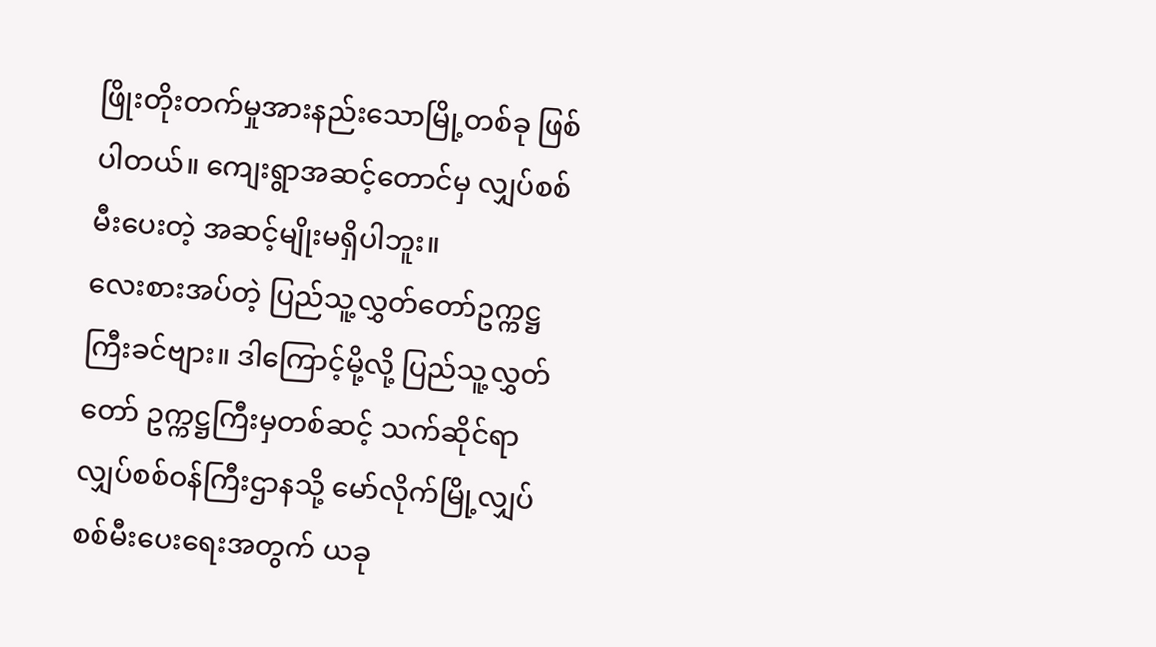ဖြိုးတိုးတက်မှုအားနည်းသောမြို့တစ်ခု ဖြစ်ပါတယ်။ ကျေးရွာအဆင့်တောင်မှ လျှပ်စစ်မီးပေးတဲ့ အဆင့်မျိုးမရှိပါဘူး။
လေးစားအပ်တဲ့ ပြည်သူ့လွှတ်တော်ဥက္ကဋ္ဌကြီးခင်ဗျား။ ဒါကြောင့်မို့လို့ ပြည်သူ့လွှတ်တော် ဥက္ကဋ္ဌကြီးမှတစ်ဆင့် သက်ဆိုင်ရာလျှပ်စစ်ဝန်ကြီးဌာနသို့ မော်လိုက်မြို့လျှပ်စစ်မီးပေးရေးအတွက် ယခု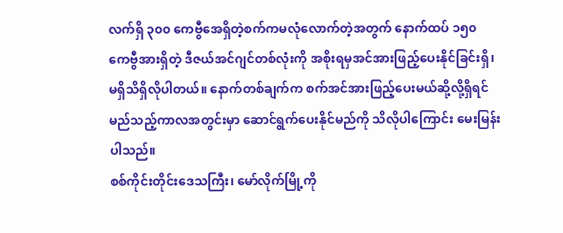လက်ရှိ ၃၀၀ ကေဗွီအေရှိတဲ့စက်ကမလုံလောက်တဲ့အတွက် နောက်ထပ် ၁၅၀ ကေဗွီအားရှိတဲ့ ဒီဇယ်အင်ဂျင်တစ်လုံးကို အစိုးရမှအင်အားဖြည့်ပေးနိုင်ခြင်းရှိ၊ မရှိသိရှိလိုပါတယ်။ နောက်တစ်ချက်က စက်အင်အားဖြည့်ပေးမယ်ဆို့လို့ရှိရင် မည်သည့်ကာလအတွင်းမှာ ဆောင်ရွက်ပေးနိုင်မည်ကို သိလိုပါကြောင်း မေးမြန်းပါသည်။
စစ်ကိုင်းတိုင်းဒေသကြီး၊ မော်လိုက်မြို့ကို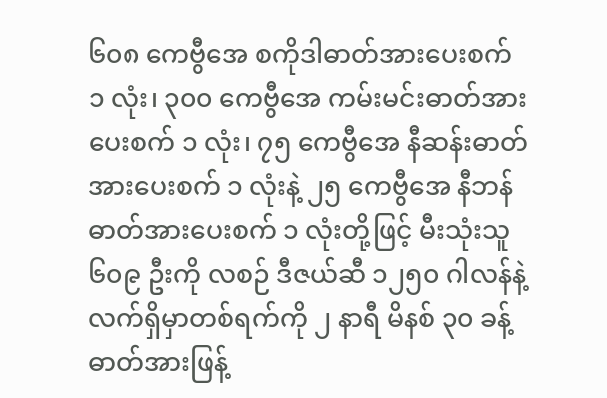၆၀၈ ကေဗွီအေ စကိုဒါဓာတ်အားပေးစက် ၁ လုံး၊ ၃၀၀ ကေဗွီအေ ကမ်းမင်းဓာတ်အားပေးစက် ၁ လုံး၊ ၇၅ ကေဗွီအေ နီဆန်းဓာတ်အားပေးစက် ၁ လုံးနဲ့ ၂၅ ကေဗွီအေ နီဘန် ဓာတ်အားပေးစက် ၁ လုံးတို့ဖြင့် မီးသုံးသူ ၆၀၉ ဦးကို လစဉ် ဒီဇယ်ဆီ ၁၂၅၀ ဂါလန်နဲ့ လက်ရှိမှာတစ်ရက်ကို ၂ နာရီ မိနစ် ၃၀ ခန့် ဓာတ်အားဖြန့်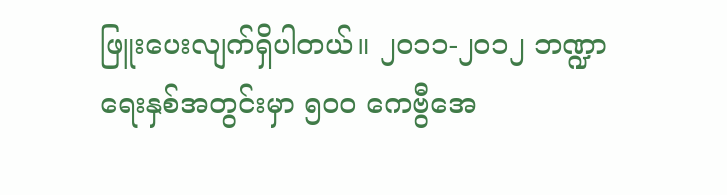ဖြူးပေးလျက်ရှိပါတယ်။ ၂၀၁၁-၂၀၁၂ ဘဏ္ဍာရေးနှစ်အတွင်းမှာ ၅၀၀ ကေဗွီအေ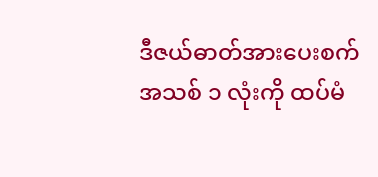ဒီဇယ်ဓာတ်အားပေးစက် အသစ် ၁ လုံးကို ထပ်မံ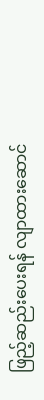ဖြည့်ဆည်းပေးရန် လျာထားဆောင်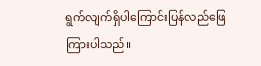ရွက်လျက်ရှိပါကြောင်းပြန်လည်ဖြေကြားပါသည်။